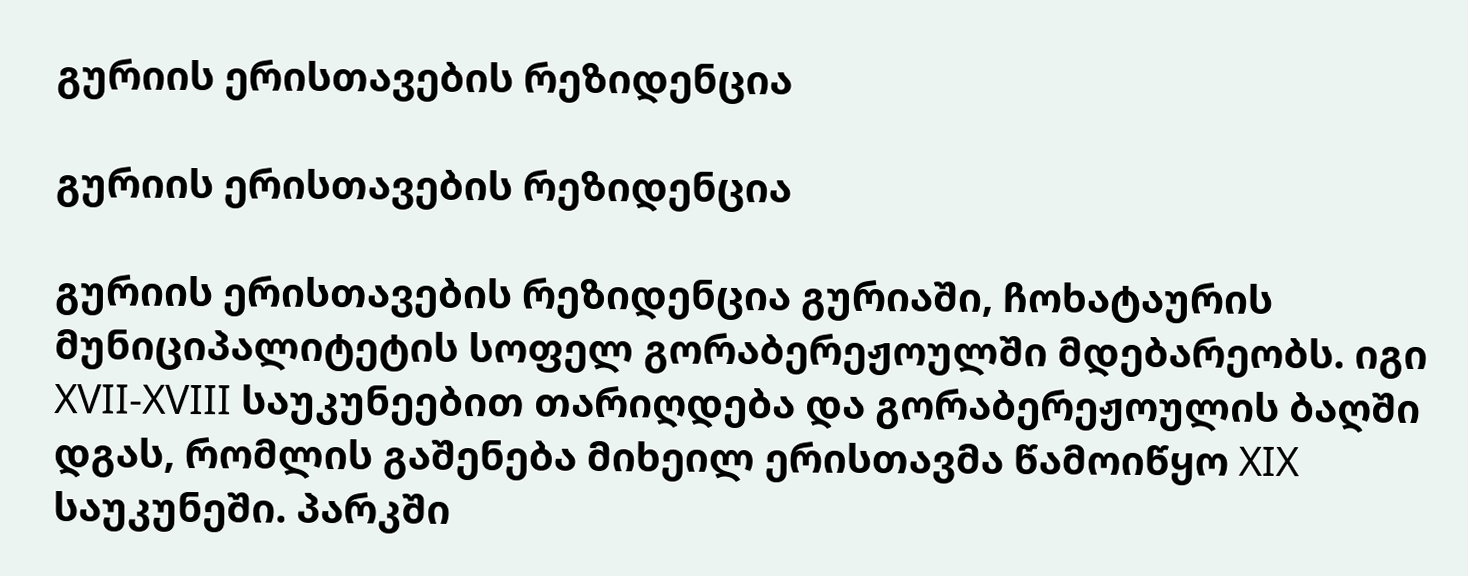გურიის ერისთავების რეზიდენცია

გურიის ერისთავების რეზიდენცია

გურიის ერისთავების რეზიდენცია გურიაში, ჩოხატაურის მუნიციპალიტეტის სოფელ გორაბერეჟოულში მდებარეობს. იგი XVII-XVIII საუკუნეებით თარიღდება და გორაბერეჟოულის ბაღში დგას, რომლის გაშენება მიხეილ ერისთავმა წამოიწყო XIX საუკუნეში. პარკში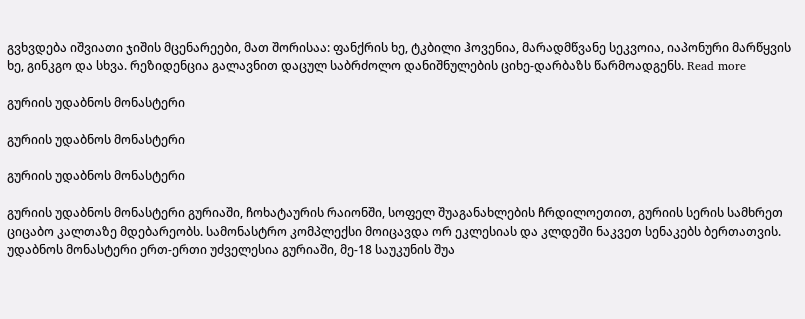გვხვდება იშვიათი ჯიშის მცენარეები, მათ შორისაა: ფანქრის ხე, ტკბილი ჰოვენია, მარადმწვანე სეკვოია, იაპონური მარწყვის ხე, გინკგო და სხვა. რეზიდენცია გალავნით დაცულ საბრძოლო დანიშნულების ციხე-დარბაზს წარმოადგენს. Read more

გურიის უდაბნოს მონასტერი

გურიის უდაბნოს მონასტერი

გურიის უდაბნოს მონასტერი

გურიის უდაბნოს მონასტერი გურიაში, ჩოხატაურის რაიონში, სოფელ შუაგანახლების ჩრდილოეთით, გურიის სერის სამხრეთ ციცაბო კალთაზე მდებარეობს. სამონასტრო კომპლექსი მოიცავდა ორ ეკლესიას და კლდეში ნაკვეთ სენაკებს ბერთათვის. უდაბნოს მონასტერი ერთ-ერთი უძველესია გურიაში, მე-18 საუკუნის შუა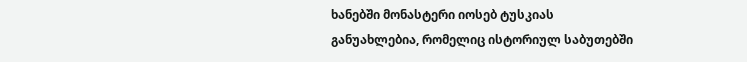ხანებში მონასტერი იოსებ ტუსკიას განუახლებია, რომელიც ისტორიულ საბუთებში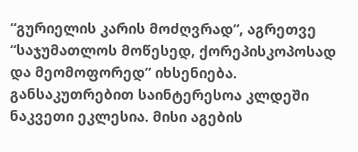“გურიელის კარის მოძღვრად”, აგრეთვე “საჯუმათლოს მოწესედ, ქორეპისკოპოსად და მეომოფორედ” იხსენიება.
განსაკუთრებით საინტერესოა კლდეში ნაკვეთი ეკლესია. მისი აგების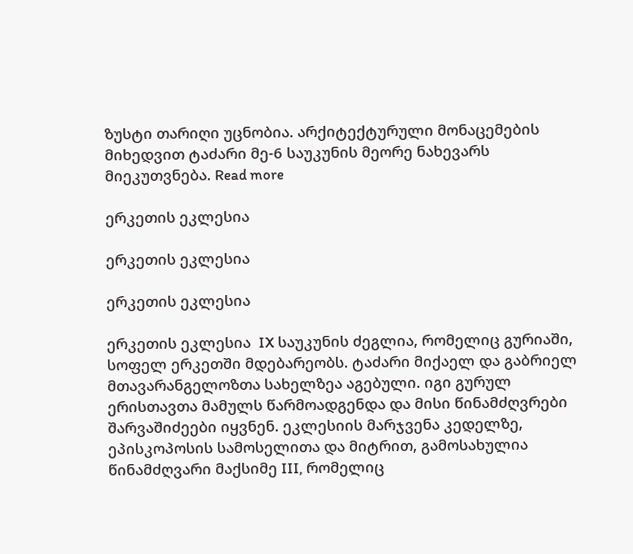ზუსტი თარიღი უცნობია. არქიტექტურული მონაცემების მიხედვით ტაძარი მე-6 საუკუნის მეორე ნახევარს მიეკუთვნება. Read more

ერკეთის ეკლესია

ერკეთის ეკლესია

ერკეთის ეკლესია

ერკეთის ეკლესია  IX საუკუნის ძეგლია, რომელიც გურიაში, სოფელ ერკეთში მდებარეობს. ტაძარი მიქაელ და გაბრიელ მთავარანგელოზთა სახელზეა აგებული. იგი გურულ ერისთავთა მამულს წარმოადგენდა და მისი წინამძღვრები შარვაშიძეები იყვნენ. ეკლესიის მარჯვენა კედელზე, ეპისკოპოსის სამოსელითა და მიტრით, გამოსახულია წინამძღვარი მაქსიმე III, რომელიც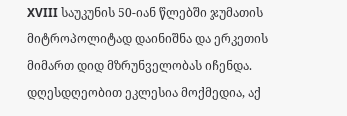XVIII საუკუნის 50-იან წლებში ჯუმათის მიტროპოლიტად დაინიშნა და ერკეთის მიმართ დიდ მზრუნველობას იჩენდა. დღესდღეობით ეკლესია მოქმედია, აქ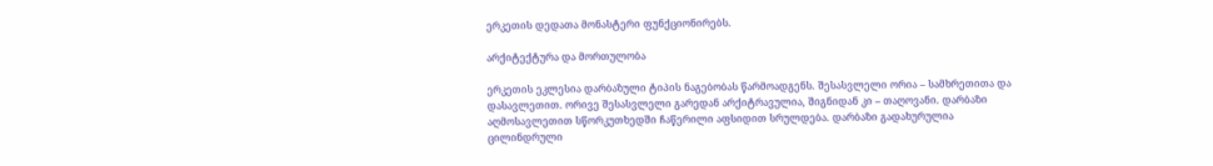ერკეთის დედათა მონასტერი ფუნქციონირებს.

არქიტექტურა და მორთულობა

ერკეთის ეკლესია დარბაზული ტიპის ნაგებობას წარმოადგენს. შესასვლელი ორია – სამხრეთითა და დასავლეთით. ორივე შესასვლელი გარედან არქიტრავულია, შიგნიდან კი – თაღოვანი. დარბაზი აღმოსავლეთით სწორკუთხედში ჩაწერილი აფსიდით სრულდება. დარბაზი გადახურულია ცილინდრული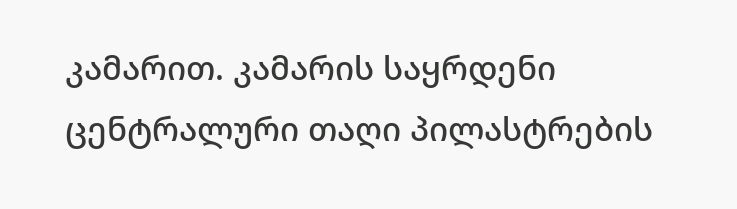კამარით. კამარის საყრდენი ცენტრალური თაღი პილასტრების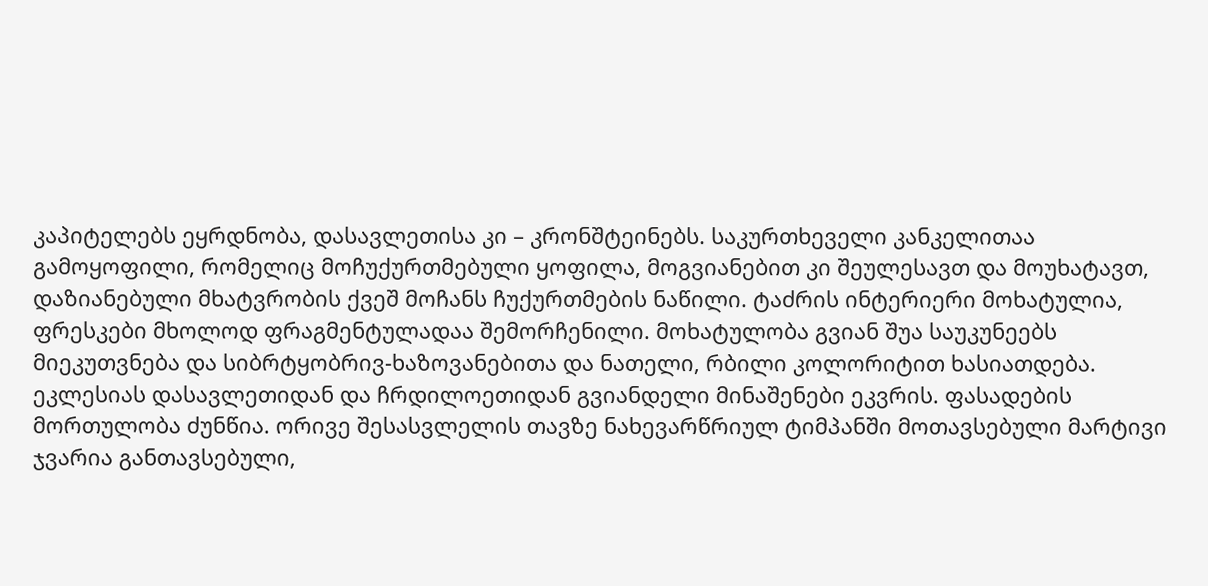კაპიტელებს ეყრდნობა, დასავლეთისა კი – კრონშტეინებს. საკურთხეველი კანკელითაა გამოყოფილი, რომელიც მოჩუქურთმებული ყოფილა, მოგვიანებით კი შეულესავთ და მოუხატავთ, დაზიანებული მხატვრობის ქვეშ მოჩანს ჩუქურთმების ნაწილი. ტაძრის ინტერიერი მოხატულია, ფრესკები მხოლოდ ფრაგმენტულადაა შემორჩენილი. მოხატულობა გვიან შუა საუკუნეებს მიეკუთვნება და სიბრტყობრივ-ხაზოვანებითა და ნათელი, რბილი კოლორიტით ხასიათდება. ეკლესიას დასავლეთიდან და ჩრდილოეთიდან გვიანდელი მინაშენები ეკვრის. ფასადების მორთულობა ძუნწია. ორივე შესასვლელის თავზე ნახევარწრიულ ტიმპანში მოთავსებული მარტივი ჯვარია განთავსებული,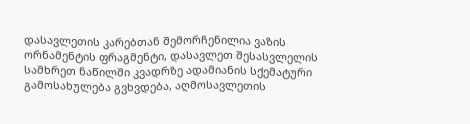დასავლეთის კარებთან შემორჩენილია ვაზის ორნამენტის ფრაგმენტი, დასავლეთ შესასვლელის სამხრეთ ნაწილში კვადრზე ადამიანის სქემატური გამოსახულება გვხვდება, აღმოსავლეთის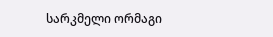სარკმელი ორმაგი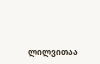ლილვითაა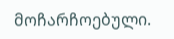მოჩარჩოებული.